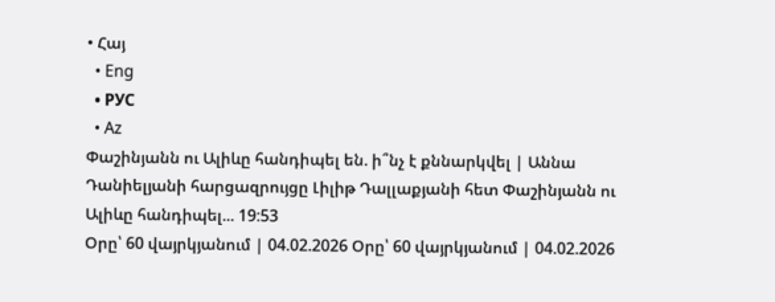• Հայ
  • Eng
  • РУС
  • Az
Փաշինյանն ու Ալիևը հանդիպել են. ի՞նչ է քննարկվել | Աննա Դանիելյանի հարցազրույցը Լիլիթ Դալլաքյանի հետ Փաշինյանն ու Ալիևը հանդիպել... 19:53
Օրը՝ 60 վայրկյանում | 04.02.2026 Օրը՝ 60 վայրկյանում | 04.02.2026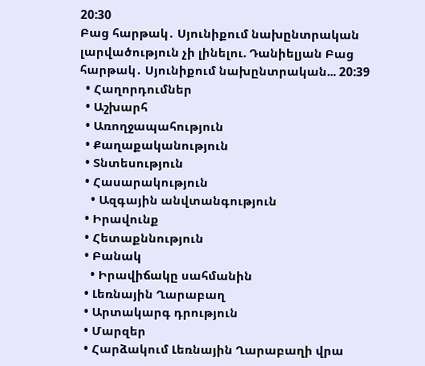20:30
Բաց հարթակ․ Սյունիքում նախընտրական լարվածություն չի լինելու. Դանիելյան Բաց հարթակ․ Սյունիքում նախընտրական... 20:39
  • Հաղորդումներ
  • Աշխարհ
  • Առողջապահություն
  • Քաղաքականություն
  • Տնտեսություն
  • Հասարակություն
    • Ազգային անվտանգություն
  • Իրավունք
  • Հետաքննություն
  • Բանակ
    • Իրավիճակը սահմանին
  • Լեռնային Ղարաբաղ
  • Արտակարգ դրություն
  • Մարզեր
  • Հարձակում Լեռնային Ղարաբաղի վրա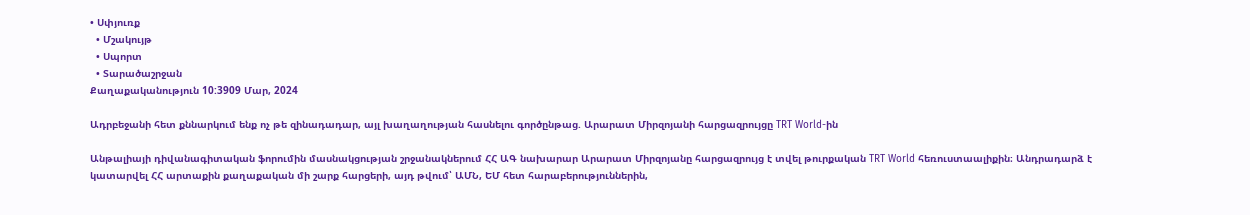• Սփյուռք
  • Մշակույթ
  • Սպորտ
  • Տարածաշրջան
Քաղաքականություն 10:3909 Մար, 2024

Ադրբեջանի հետ քննարկում ենք ոչ թե զինադադար, այլ խաղաղության հասնելու գործընթաց. Արարատ Միրզոյանի հարցազրույցը TRT World-ին

Անթալիայի դիվանագիտական ֆորումին մասնակցության շրջանակներում ՀՀ ԱԳ նախարար Արարատ Միրզոյանը հարցազրույց է տվել թուրքական TRT World հեռուստաալիքին։ Անդրադարձ է կատարվել ՀՀ արտաքին քաղաքական մի շարք հարցերի, այդ թվում՝ ԱՄՆ, ԵՄ հետ հարաբերություններին,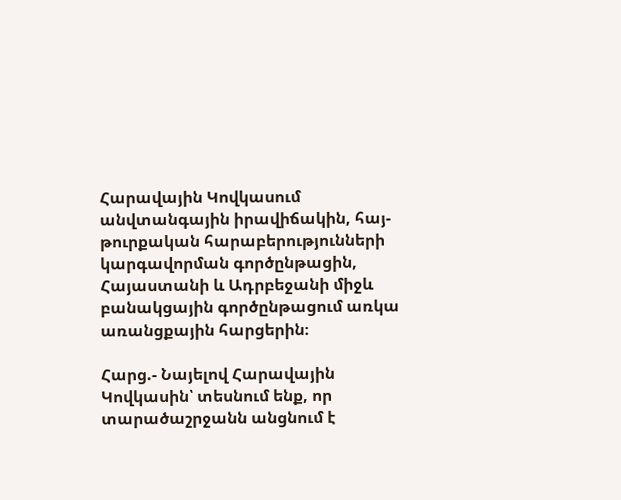Հարավային Կովկասում անվտանգային իրավիճակին, հայ-թուրքական հարաբերությունների կարգավորման գործընթացին, Հայաստանի և Ադրբեջանի միջև բանակցային գործընթացում առկա առանցքային հարցերին։

Հարց.- Նայելով Հարավային Կովկասին՝ տեսնում ենք, որ տարածաշրջանն անցնում է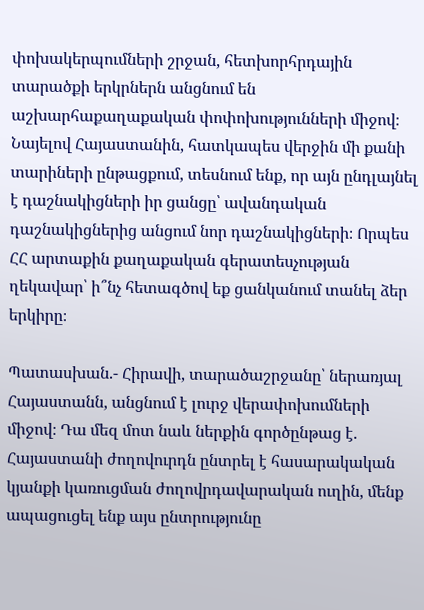փոխակերպումների շրջան, հետխորհրդային տարածքի երկրներն անցնում են աշխարհաքաղաքական փոփոխությունների միջով։ Նայելով Հայաստանին, հատկապես վերջին մի քանի տարիների ընթացքում, տեսնում ենք, որ այն ընդլայնել է դաշնակիցների իր ցանցը՝ ավանդական դաշնակիցներից անցում նոր դաշնակիցների։ Որպես ՀՀ արտաքին քաղաքական գերատեսչության ղեկավար՝ ի՞նչ հետագծով եք ցանկանում տանել ձեր երկիրը։

Պատասխան.- Հիրավի, տարածաշրջանը՝ ներառյալ Հայաստանն, անցնում է լուրջ վերափոխումների միջով։ Դա մեզ մոտ նաև ներքին գործընթաց է. Հայաստանի ժողովուրդն ընտրել է հասարակական կյանքի կառուցման ժողովրդավարական ուղին, մենք ապացուցել ենք այս ընտրությունը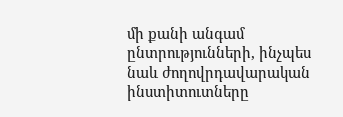մի քանի անգամ ընտրությունների, ինչպես նաև ժողովրդավարական ինստիտուտները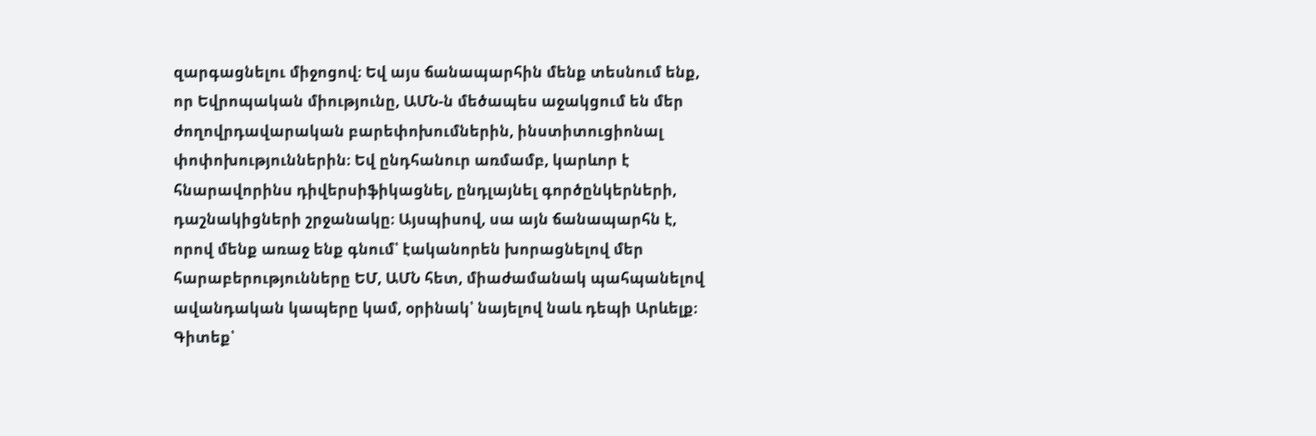զարգացնելու միջոցով։ Եվ այս ճանապարհին մենք տեսնում ենք, որ Եվրոպական միությունը, ԱՄՆ-ն մեծապես աջակցում են մեր ժողովրդավարական բարեփոխումներին, ինստիտուցիոնալ փոփոխություններին։ Եվ ընդհանուր առմամբ, կարևոր է հնարավորինս դիվերսիֆիկացնել, ընդլայնել գործընկերների, դաշնակիցների շրջանակը։ Այսպիսով, սա այն ճանապարհն է, որով մենք առաջ ենք գնում՝ էականորեն խորացնելով մեր հարաբերությունները ԵՄ, ԱՄՆ հետ, միաժամանակ պահպանելով ավանդական կապերը կամ, օրինակ՝ նայելով նաև դեպի Արևելք։ Գիտեք՝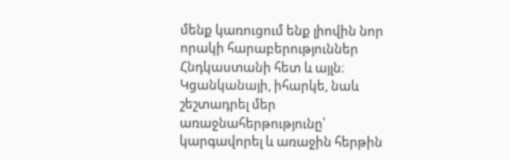մենք կառուցում ենք լիովին նոր որակի հարաբերություններ Հնդկաստանի հետ և այլն։ Կցանկանայի, իհարկե, նաև շեշտադրել մեր առաջնահերթությունը՝ կարգավորել և առաջին հերթին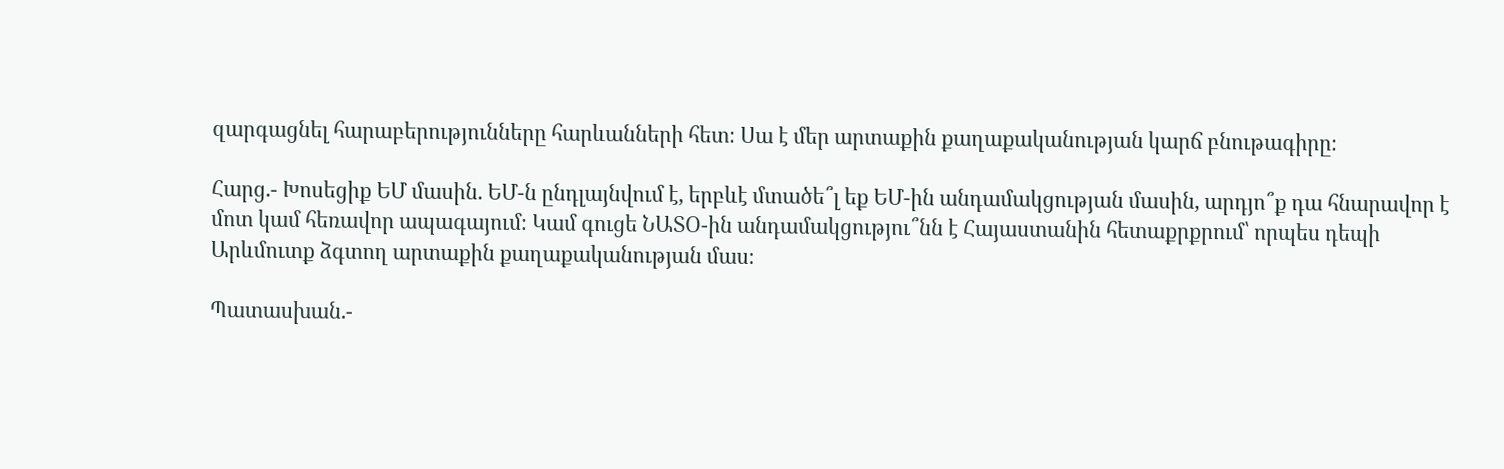զարգացնել հարաբերությունները հարևանների հետ։ Սա է մեր արտաքին քաղաքականության կարճ բնութագիրը։

Հարց.- Խոսեցիք ԵՄ մասին. ԵՄ-ն ընդլայնվում է, երբևէ մտածե՞լ եք ԵՄ-ին անդամակցության մասին, արդյո՞ք դա հնարավոր է մոտ կամ հեռավոր ապագայում։ Կամ գուցե ՆԱՏՕ-ին անդամակցությու՞նն է Հայաստանին հետաքրքրում՝ որպես դեպի Արևմուտք ձգտող արտաքին քաղաքականության մաս։

Պատասխան.-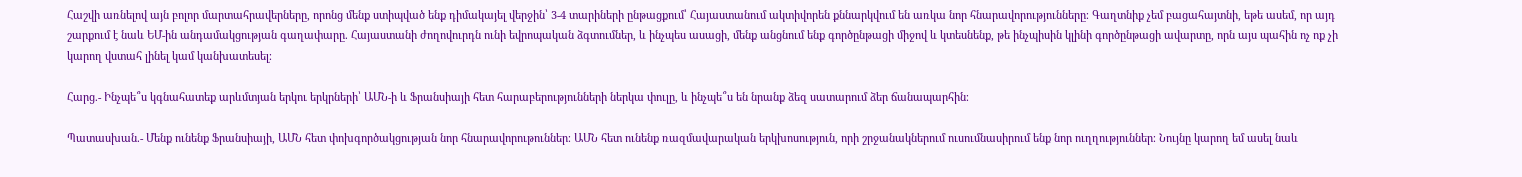Հաշվի առնելով այն բոլոր մարտահրավերները, որոնց մենք ստիպված ենք դիմակայել վերջին՝ 3-4 տարիների ընթացքում՝ Հայաստանում ակտիվորեն քննարկվում են առկա նոր հնարավորությունները։ Գաղտնիք չեմ բացահայտնի, եթե ասեմ, որ այդ շարքում է նաև ԵՄ-ին անդամակցության գաղափարը. Հայաստանի ժողովուրդն ունի եվրոպական ձգտումներ, և ինչպես ասացի, մենք անցնում ենք գործընթացի միջով և կտեսնենք, թե ինչպիսին կլինի գործընթացի ավարտը, որն այս պահին ոչ ոք չի կարող վստահ լինել կամ կանխատեսել։

Հարց.- Ինչպե՞ս կգնահատեք արևմտյան երկու երկրների՝ ԱՄՆ-ի և Ֆրանսիայի հետ հարաբերությունների ներկա փուլը, և ինչպե՞ս են նրանք ձեզ սատարում ձեր ճանապարհին։

Պատասխան.- Մենք ունենք Ֆրանսիայի, ԱՄՆ հետ փոխգործակցության նոր հնարավորութուններ։ ԱՄՆ հետ ունենք ռազմավարական երկխոսություն, որի շրջանակներում ուսումնասիրում ենք նոր ուղղություններ։ Նույնը կարող եմ ասել նաև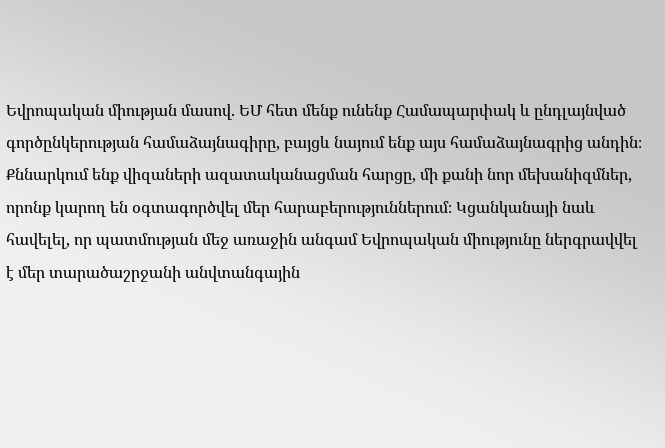Եվրոպական միության մասով. ԵՄ հետ մենք ունենք Համապարփակ և ընդլայնված գործընկերության համաձայնագիրը, բայցև նայում ենք այս համաձայնագրից անդին։ Քննարկում ենք վիզաների ազատականացման հարցը, մի քանի նոր մեխանիզմներ, որոնք կարող են օգտագործվել մեր հարաբերություններում։ Կցանկանայի նաև հավելել, որ պատմության մեջ առաջին անգամ Եվրոպական միությունը ներգրավվել է մեր տարածաշրջանի անվտանգային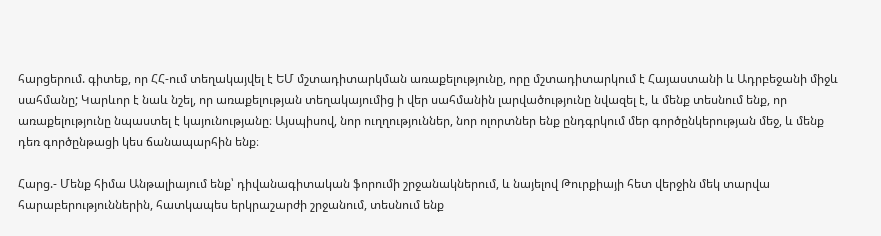հարցերում. գիտեք, որ ՀՀ-ում տեղակայվել է ԵՄ մշտադիտարկման առաքելությունը, որը մշտադիտարկում է Հայաստանի և Ադրբեջանի միջև սահմանը; Կարևոր է նաև նշել, որ առաքելության տեղակայումից ի վեր սահմանին լարվածությունը նվազել է, և մենք տեսնում ենք, որ առաքելությունը նպաստել է կայունությանը։ Այսպիսով, նոր ուղղություններ, նոր ոլորտներ ենք ընդգրկում մեր գործընկերության մեջ, և մենք դեռ գործընթացի կես ճանապարհին ենք։

Հարց.- Մենք հիմա Անթալիայում ենք՝ դիվանագիտական ֆորումի շրջանակներում, և նայելով Թուրքիայի հետ վերջին մեկ տարվա հարաբերություններին, հատկապես երկրաշարժի շրջանում, տեսնում ենք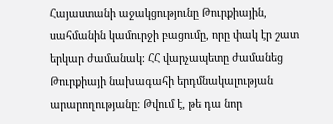Հայաստանի աջակցությունը Թուրքիային, սահմանին կամուրջի բացումը, որը փակ էր շատ երկար ժամանակ։ ՀՀ վարչապետը ժամանեց Թուրքիայի նախագահի երդմնակալության արարողությանը։ Թվում է, թե դա նոր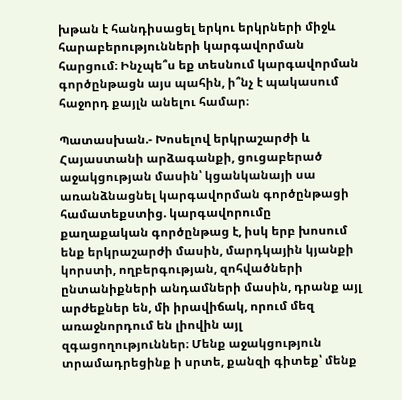խթան է հանդիսացել երկու երկրների միջև հարաբերությունների կարգավորման հարցում։ Ինչպե՞ս եք տեսնում կարգավորման գործընթացն այս պահին, ի՞նչ է պակասում հաջորդ քայլն անելու համար։

Պատասխան.- Խոսելով երկրաշարժի և Հայաստանի արձագանքի, ցուցաբերած աջակցության մասին՝ կցանկանայի սա առանձնացնել կարգավորման գործընթացի համատեքստից. կարգավորումը քաղաքական գործընթաց է, իսկ երբ խոսում ենք երկրաշարժի մասին, մարդկային կյանքի կորստի, ողբերգության, զոհվածների ընտանիքների անդամների մասին, դրանք այլ արժեքներ են, մի իրավիճակ, որում մեզ առաջնորդում են լիովին այլ զգացողություններ։ Մենք աջակցություն տրամադրեցինք ի սրտե, քանզի գիտեք՝ մենք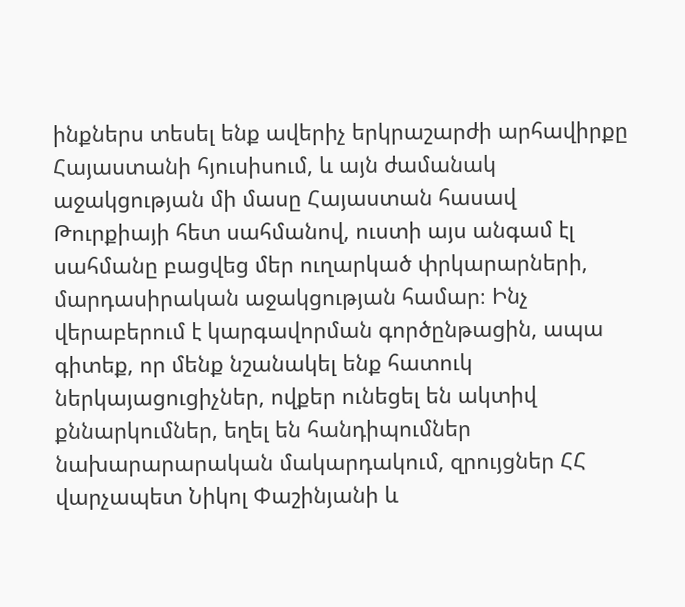ինքներս տեսել ենք ավերիչ երկրաշարժի արհավիրքը Հայաստանի հյուսիսում, և այն ժամանակ աջակցության մի մասը Հայաստան հասավ Թուրքիայի հետ սահմանով, ուստի այս անգամ էլ սահմանը բացվեց մեր ուղարկած փրկարարների, մարդասիրական աջակցության համար։ Ինչ վերաբերում է կարգավորման գործընթացին, ապա գիտեք, որ մենք նշանակել ենք հատուկ ներկայացուցիչներ, ովքեր ունեցել են ակտիվ քննարկումներ, եղել են հանդիպումներ նախարարարական մակարդակում, զրույցներ ՀՀ վարչապետ Նիկոլ Փաշինյանի և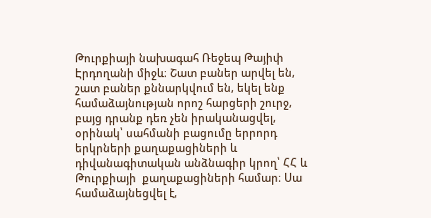Թուրքիայի նախագահ Ռեջեպ Թայիփ Էրդողանի միջև։ Շատ բաներ արվել են, շատ բաներ քննարկվում են, եկել ենք համաձայնության որոշ հարցերի շուրջ, բայց դրանք դեռ չեն իրականացվել, օրինակ՝ սահմանի բացումը երրորդ երկրների քաղաքացիների և դիվանագիտական անձնագիր կրող՝ ՀՀ և Թուրքիայի  քաղաքացիների համար։ Սա համաձայնեցվել է,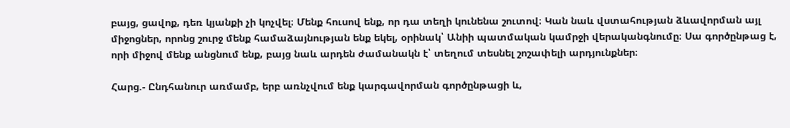բայց, ցավոք, դեռ կյանքի չի կոչվել։ Մենք հուսով ենք, որ դա տեղի կունենա շուտով։ Կան նաև վստահության ձևավորման այլ միջոցներ, որոնց շուրջ մենք համաձայնության ենք եկել, օրինակ՝ Անիի պատմական կամրջի վերականգնումը։ Սա գործընթաց է, որի միջով մենք անցնում ենք, բայց նաև արդեն ժամանակն է՝ տեղում տեսնել շոշափելի արդյունքներ։

Հարց.- Ընդհանուր առմամբ, երբ առնչվում ենք կարգավորման գործընթացի և,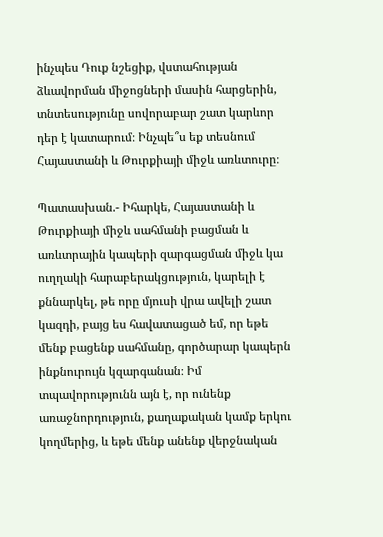ինչպես Դուք նշեցիք, վստահության ձևավորման միջոցների մասին հարցերին, տնտեսությունը սովորաբար շատ կարևոր դեր է կատարում։ Ինչպե՞ս եք տեսնում Հայաստանի և Թուրքիայի միջև առևտուրը։

Պատասխան.- Իհարկե, Հայաստանի և Թուրքիայի միջև սահմանի բացման և առևտրային կապերի զարգացման միջև կա ուղղակի հարաբերակցություն, կարելի է քննարկել, թե որը մյուսի վրա ավելի շատ կազդի, բայց ես հավատացած եմ, որ եթե մենք բացենք սահմանը, գործարար կապերն ինքնուրույն կզարգանան։ Իմ տպավորությունն այն է, որ ունենք առաջնորդություն, քաղաքական կամք երկու կողմերից, և եթե մենք անենք վերջնական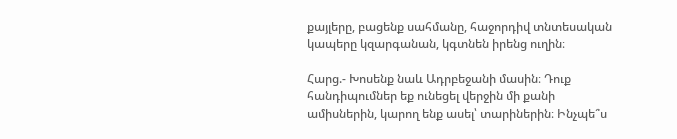քայլերը, բացենք սահմանը, հաջորդիվ տնտեսական կապերը կզարգանան, կգտնեն իրենց ուղին։

Հարց.- Խոսենք նաև Ադրբեջանի մասին։ Դուք հանդիպումներ եք ունեցել վերջին մի քանի ամիսներին, կարող ենք ասել՝ տարիներին։ Ինչպե՞ս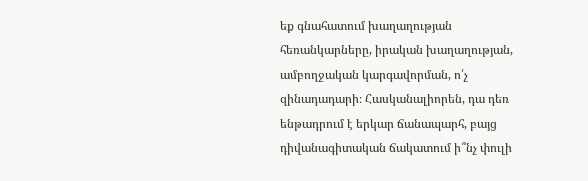եք գնահատում խաղաղության հեռանկարները, իրական խաղաղության, ամբողջական կարգավորման, ո՛չ զինադադարի։ Հասկանալիորեն, դա դեռ ենթադրում է երկար ճանապարհ, բայց դիվանագիտական ճակատում ի՞նչ փուլի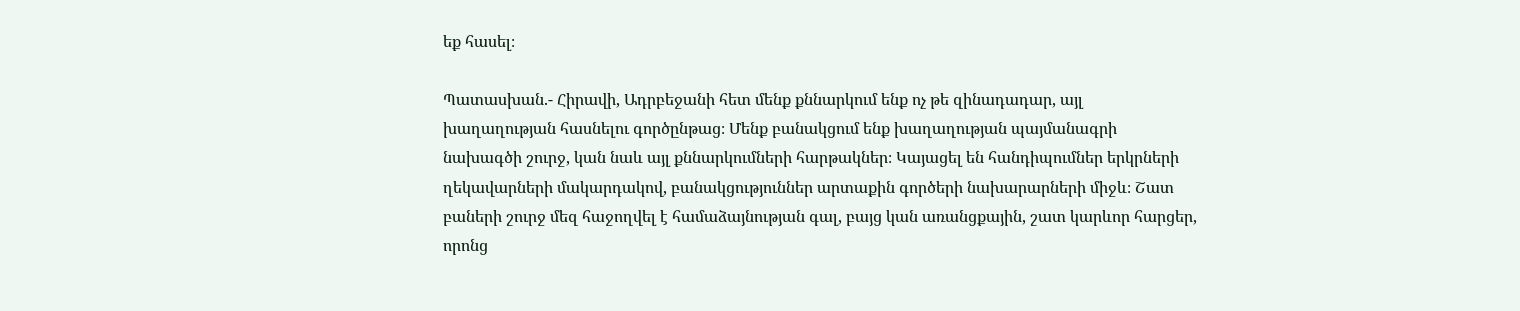եք հասել։

Պատասխան.- Հիրավի, Ադրբեջանի հետ մենք քննարկում ենք ոչ թե զինադադար, այլ խաղաղության հասնելու գործընթաց։ Մենք բանակցում ենք խաղաղության պայմանագրի նախագծի շուրջ, կան նաև այլ քննարկումների հարթակներ։ Կայացել են հանդիպումներ երկրների ղեկավարների մակարդակով, բանակցություններ արտաքին գործերի նախարարների միջև։ Շատ բաների շուրջ մեզ հաջողվել է համաձայնության գալ, բայց կան առանցքային, շատ կարևոր հարցեր, որոնց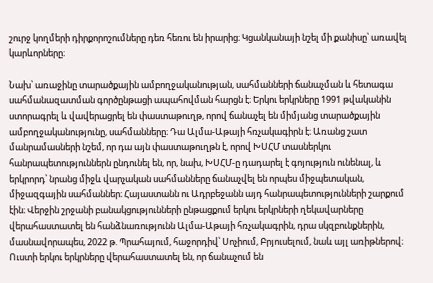շուրջ կողմերի դիրքորոշումները դեռ հեռու են իրարից։ Կցանկանայի նշել մի քանիսը՝ առավել կարևորները։

Նախ՝ առաջինը տարածքային ամբողջականության, սահմանների ճանաչման և հետագա սահմանազատման գործընթացի ապահովման հարցն է։ Երկու երկրները 1991 թվականին ստորագրել և վավերացրել են փաստաթուղթ, որով ճանաչել են միմյանց տարածքային ամբողջականությունը, սահմանները։ Դա Ալմա-Աթայի հռչակագիրն է։ Առանց շատ մանրամասների նշեմ, որ դա այն փաստաթուղթն է, որով ԽՍՀՄ տասներկու հանրապետություններն ընդունել են, որ, նախ, ԽՍՀՄ-ը դադարել է գոյություն ունենալ, և երկրորդ՝ նրանց միջև վարչական սահմանները ճանաչվել են որպես միջպետական, միջազգային սահմաններ։ Հայաստանն ու Ադրբեջանն այդ հանրապետությունների շարքում էին։ Վերջին շրջանի բանակցությունների ընթացքում երկու երկրների ղեկավարները վերահաստատել են հանձնառությունն Ալմա-Աթայի հռչակագրին, դրա սկզբունքներին, մասնավորապես, 2022 թ. Պրահայում, հաջորդիվ՝ Սոչիում, Բրյուսելում, նաև այլ առիթներով։ Ուստի երկու երկրները վերահաստատել են, որ ճանաչում են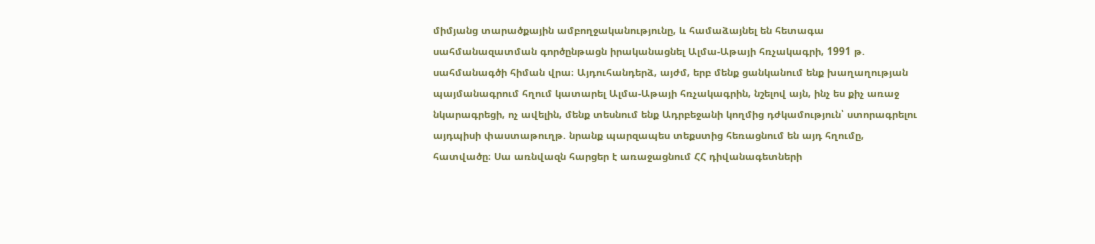միմյանց տարածքային ամբողջականությունը, և համաձայնել են հետագա սահմանազատման գործընթացն իրականացնել Ալմա-Աթայի հռչակագրի, 1991 թ. սահմանագծի հիման վրա։ Այդուհանդերձ, այժմ, երբ մենք ցանկանում ենք խաղաղության պայմանագրում հղում կատարել Ալմա-Աթայի հռչակագրին, նշելով այն, ինչ ես քիչ առաջ նկարագրեցի, ոչ ավելին, մենք տեսնում ենք Ադրբեջանի կողմից դժկամություն՝ ստորագրելու այդպիսի փաստաթուղթ. նրանք պարզապես տեքստից հեռացնում են այդ հղումը, հատվածը։ Սա առնվազն հարցեր է առաջացնում ՀՀ դիվանագետների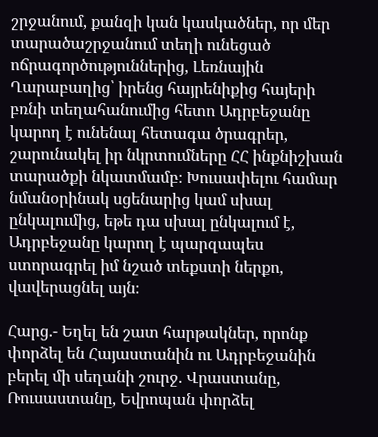շրջանում, քանզի կան կասկածներ, որ մեր տարածաշրջանում տեղի ունեցած ոճրագործություններից, Լեռնային Ղարաբաղից՝ իրենց հայրենիքից հայերի բռնի տեղահանումից հետո Ադրբեջանը կարող է ունենալ հետագա ծրագրեր, շարունակել իր նկրտումները ՀՀ ինքնիշխան տարածքի նկատմամբ։ Խուսափելու համար նմանօրինակ սցենարից կամ սխալ ընկալումից, եթե դա սխալ ընկալում է, Ադրբեջանը կարող է պարզապես ստորագրել իմ նշած տեքստի ներքո, վավերացնել այն։

Հարց.- Եղել են շատ հարթակներ, որոնք փորձել են Հայաստանին ու Ադրբեջանին բերել մի սեղանի շուրջ. Վրաստանը, Ռուսաստանը, Եվրոպան փորձել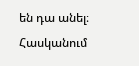են դա անել։ Հասկանում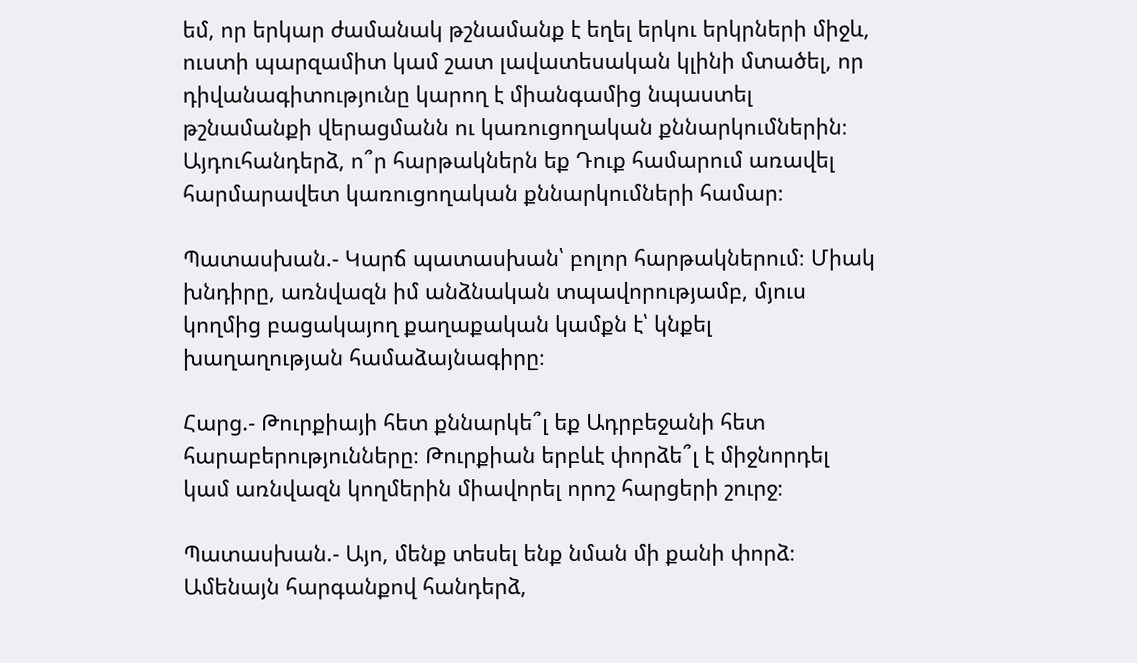եմ, որ երկար ժամանակ թշնամանք է եղել երկու երկրների միջև, ուստի պարզամիտ կամ շատ լավատեսական կլինի մտածել, որ դիվանագիտությունը կարող է միանգամից նպաստել թշնամանքի վերացմանն ու կառուցողական քննարկումներին։ Այդուհանդերձ, ո՞ր հարթակներն եք Դուք համարում առավել հարմարավետ կառուցողական քննարկումների համար։

Պատասխան.- Կարճ պատասխան՝ բոլոր հարթակներում։ Միակ խնդիրը, առնվազն իմ անձնական տպավորությամբ, մյուս կողմից բացակայող քաղաքական կամքն է՝ կնքել խաղաղության համաձայնագիրը։

Հարց.- Թուրքիայի հետ քննարկե՞լ եք Ադրբեջանի հետ հարաբերությունները։ Թուրքիան երբևէ փորձե՞լ է միջնորդել կամ առնվազն կողմերին միավորել որոշ հարցերի շուրջ։

Պատասխան.- Այո, մենք տեսել ենք նման մի քանի փորձ։ Ամենայն հարգանքով հանդերձ,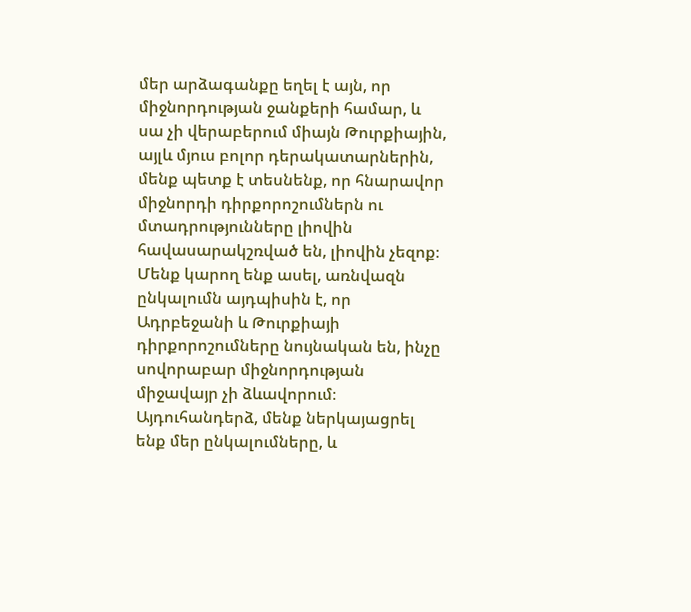մեր արձագանքը եղել է այն, որ միջնորդության ջանքերի համար, և սա չի վերաբերում միայն Թուրքիային, այլև մյուս բոլոր դերակատարներին, մենք պետք է տեսնենք, որ հնարավոր միջնորդի դիրքորոշումներն ու մտադրությունները լիովին հավասարակշռված են, լիովին չեզոք։ Մենք կարող ենք ասել, առնվազն ընկալումն այդպիսին է, որ Ադրբեջանի և Թուրքիայի դիրքորոշումները նույնական են, ինչը սովորաբար միջնորդության միջավայր չի ձևավորում։ Այդուհանդերձ, մենք ներկայացրել ենք մեր ընկալումները, և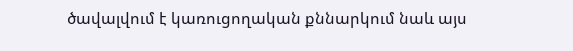ծավալվում է կառուցողական քննարկում նաև այս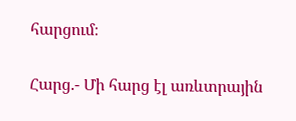հարցում։

Հարց.- Մի հարց էլ առևտրային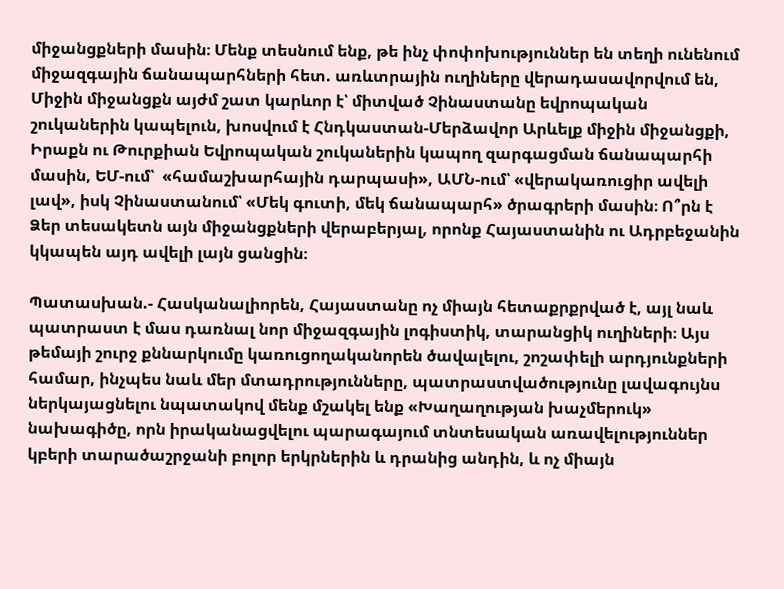միջանցքների մասին։ Մենք տեսնում ենք, թե ինչ փոփոխություններ են տեղի ունենում միջազգային ճանապարհների հետ. առևտրային ուղիները վերադասավորվում են, Միջին միջանցքն այժմ շատ կարևոր է՝ միտված Չինաստանը եվրոպական շուկաներին կապելուն, խոսվում է Հնդկաստան-Մերձավոր Արևելք միջին միջանցքի, Իրաքն ու Թուրքիան Եվրոպական շուկաներին կապող զարգացման ճանապարհի մասին, ԵՄ-ում՝  «համաշխարհային դարպասի», ԱՄՆ-ում՝ «վերակառուցիր ավելի լավ», իսկ Չինաստանում՝ «Մեկ գուտի, մեկ ճանապարհ» ծրագրերի մասին։ Ո՞րն է Ձեր տեսակետն այն միջանցքների վերաբերյալ, որոնք Հայաստանին ու Ադրբեջանին կկապեն այդ ավելի լայն ցանցին։

Պատասխան.- Հասկանալիորեն, Հայաստանը ոչ միայն հետաքրքրված է, այլ նաև պատրաստ է մաս դառնալ նոր միջազգային լոգիստիկ, տարանցիկ ուղիների։ Այս թեմայի շուրջ քննարկումը կառուցողականորեն ծավալելու, շոշափելի արդյունքների համար, ինչպես նաև մեր մտադրությունները, պատրաստվածությունը լավագույնս ներկայացնելու նպատակով մենք մշակել ենք «Խաղաղության խաչմերուկ» նախագիծը, որն իրականացվելու պարագայում տնտեսական առավելություններ կբերի տարածաշրջանի բոլոր երկրներին և դրանից անդին, և ոչ միայն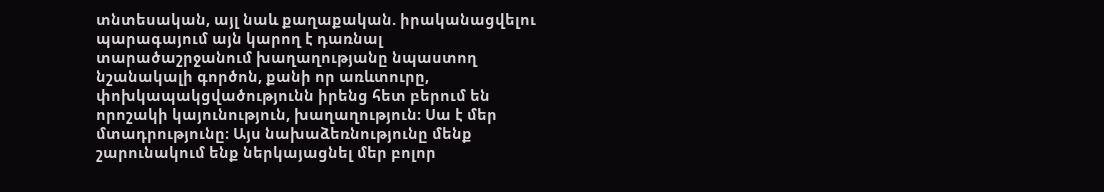տնտեսական, այլ նաև քաղաքական. իրականացվելու պարագայում այն կարող է դառնալ տարածաշրջանում խաղաղությանը նպաստող նշանակալի գործոն, քանի որ առևտուրը, փոխկապակցվածությունն իրենց հետ բերում են որոշակի կայունություն, խաղաղություն։ Սա է մեր մտադրությունը։ Այս նախաձեռնությունը մենք շարունակում ենք ներկայացնել մեր բոլոր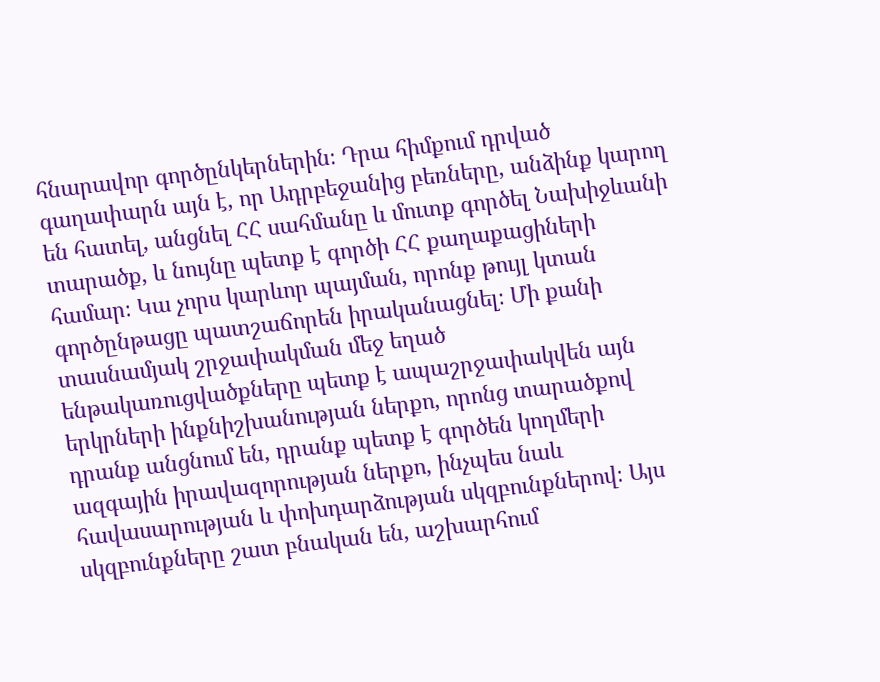հնարավոր գործընկերներին։ Դրա հիմքում դրված գաղափարն այն է, որ Ադրբեջանից բեռները, անձինք կարող են հատել, անցնել ՀՀ սահմանը և մուտք գործել Նախիջևանի տարածք, և նույնը պետք է գործի ՀՀ քաղաքացիների համար։ Կա չորս կարևոր պայման, որոնք թույլ կտան գործընթացը պատշաճորեն իրականացնել։ Մի քանի տասնամյակ շրջափակման մեջ եղած ենթակառուցվածքները պետք է ապաշրջափակվեն այն երկրների ինքնիշխանության ներքո, որոնց տարածքով դրանք անցնում են, դրանք պետք է գործեն կողմերի ազգային իրավազորության ներքո, ինչպես նաև հավասարության և փոխդարձության սկզբունքներով։ Այս սկզբունքները շատ բնական են, աշխարհում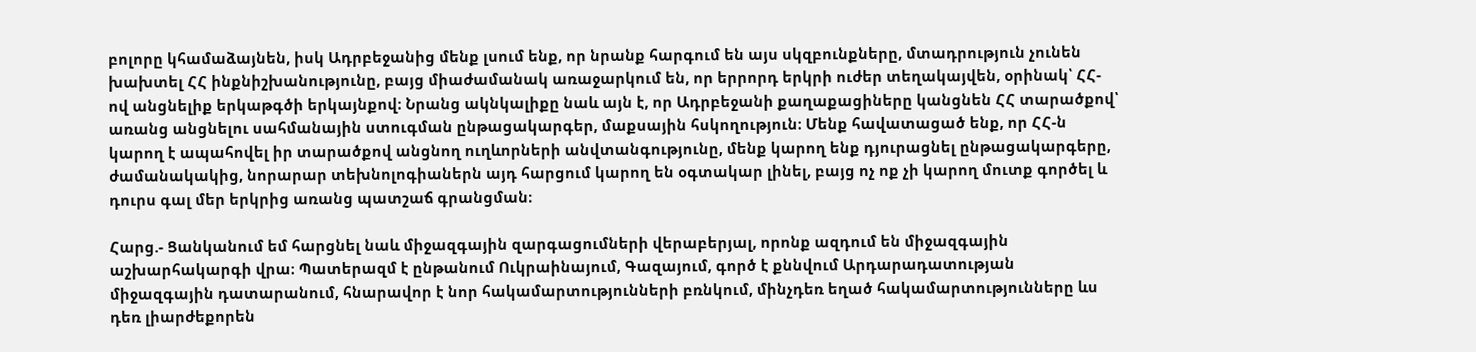բոլորը կհամաձայնեն, իսկ Ադրբեջանից մենք լսում ենք, որ նրանք հարգում են այս սկզբունքները, մտադրություն չունեն խախտել ՀՀ ինքնիշխանությունը, բայց միաժամանակ առաջարկում են, որ երրորդ երկրի ուժեր տեղակայվեն, օրինակ՝ ՀՀ-ով անցնելիք երկաթգծի երկայնքով։ Նրանց ակնկալիքը նաև այն է, որ Ադրբեջանի քաղաքացիները կանցնեն ՀՀ տարածքով՝ առանց անցնելու սահմանային ստուգման ընթացակարգեր, մաքսային հսկողություն։ Մենք հավատացած ենք, որ ՀՀ-ն կարող է ապահովել իր տարածքով անցնող ուղևորների անվտանգությունը, մենք կարող ենք դյուրացնել ընթացակարգերը, ժամանակակից, նորարար տեխնոլոգիաներն այդ հարցում կարող են օգտակար լինել, բայց ոչ ոք չի կարող մուտք գործել և դուրս գալ մեր երկրից առանց պատշաճ գրանցման։

Հարց.- Ցանկանում եմ հարցնել նաև միջազգային զարգացումների վերաբերյալ, որոնք ազդում են միջազգային աշխարհակարգի վրա։ Պատերազմ է ընթանում Ուկրաինայում, Գազայում, գործ է քննվում Արդարադատության միջազգային դատարանում, հնարավոր է նոր հակամարտությունների բռնկում, մինչդեռ եղած հակամարտությունները ևս դեռ լիարժեքորեն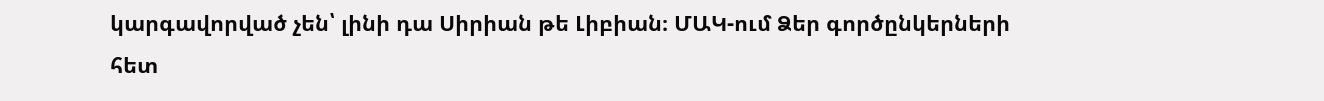կարգավորված չեն՝ լինի դա Սիրիան թե Լիբիան։ ՄԱԿ-ում Ձեր գործընկերների հետ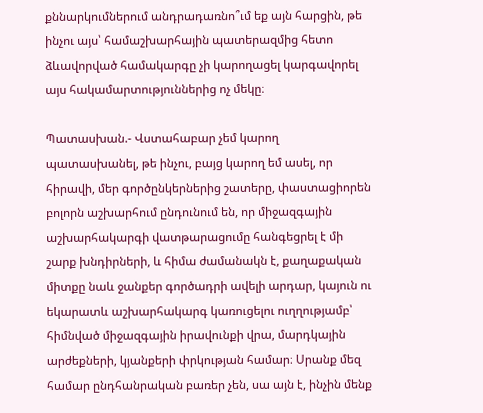քննարկումներում անդրադառնո՞ւմ եք այն հարցին, թե ինչու այս՝ համաշխարհային պատերազմից հետո ձևավորված համակարգը չի կարողացել կարգավորել այս հակամարտություններից ոչ մեկը։

Պատասխան.- Վստահաբար չեմ կարող պատասխանել, թե ինչու, բայց կարող եմ ասել, որ հիրավի, մեր գործընկերներից շատերը, փաստացիորեն բոլորն աշխարհում ընդունում են, որ միջազգային աշխարհակարգի վատթարացումը հանգեցրել է մի շարք խնդիրների, և հիմա ժամանակն է, քաղաքական միտքը նաև ջանքեր գործադրի ավելի արդար, կայուն ու եկարատև աշխարհակարգ կառուցելու ուղղությամբ՝ հիմնված միջազգային իրավունքի վրա, մարդկային արժեքների, կյանքերի փրկության համար։ Սրանք մեզ համար ընդհանրական բառեր չեն, սա այն է, ինչին մենք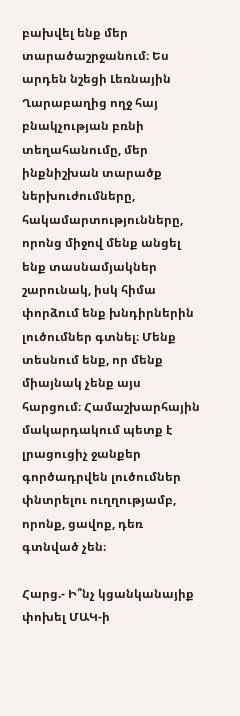բախվել ենք մեր տարածաշրջանում։ Ես արդեն նշեցի Լեռնային Ղարաբաղից ողջ հայ բնակչության բռնի տեղահանումը, մեր ինքնիշխան տարածք ներխուժումները, հակամարտությունները, որոնց միջով մենք անցել ենք տասնամյակներ շարունակ, իսկ հիմա փորձում ենք խնդիրներին լուծումներ գտնել։ Մենք տեսնում ենք, որ մենք միայնակ չենք այս հարցում։ Համաշխարհային մակարդակում պետք է լրացուցիչ ջանքեր գործադրվեն լուծումներ փնտրելու ուղղությամբ, որոնք, ցավոք, դեռ գտնված չեն։

Հարց.- Ի՞նչ կցանկանայիք փոխել ՄԱԿ-ի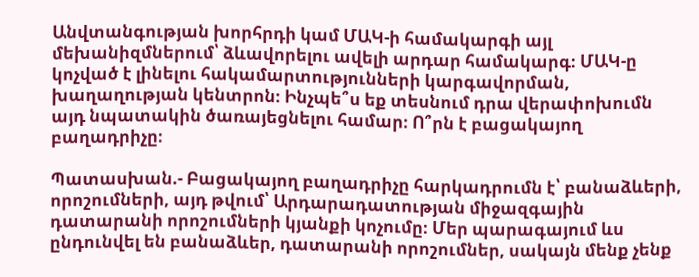Անվտանգության խորհրդի կամ ՄԱԿ-ի համակարգի այլ մեխանիզմներում՝ ձևավորելու ավելի արդար համակարգ։ ՄԱԿ-ը կոչված է լինելու հակամարտությունների կարգավորման, խաղաղության կենտրոն։ Ինչպե՞ս եք տեսնում դրա վերափոխումն այդ նպատակին ծառայեցնելու համար։ Ո՞րն է բացակայող բաղադրիչը։

Պատասխան.- Բացակայող բաղադրիչը հարկադրումն է՝ բանաձևերի, որոշումների, այդ թվում՝ Արդարադատության միջազգային դատարանի որոշումների կյանքի կոչումը։ Մեր պարագայում ևս ընդունվել են բանաձևեր, դատարանի որոշումներ, սակայն մենք չենք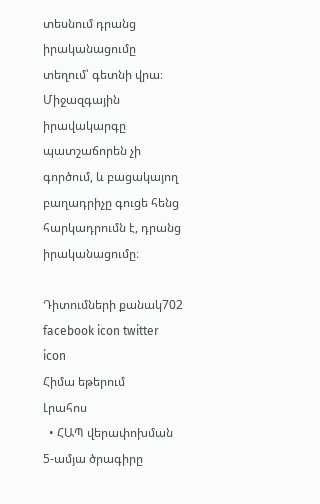տեսնում դրանց իրականացումը տեղում՝ գետնի վրա։ Միջազգային իրավակարգը պատշաճորեն չի գործում, և բացակայող բաղադրիչը գուցե հենց հարկադրումն է, դրանց իրականացումը։

Դիտումների քանակ702
facebook icon twitter icon
Հիմա եթերում
Լրահոս
  • ՀԱՊ վերափոխման 5-ամյա ծրագիրը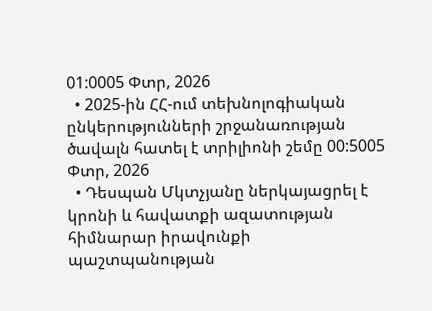01:0005 Փտր, 2026
  • 2025-ին ՀՀ-ում տեխնոլոգիական ընկերությունների շրջանառության ծավալն հատել է տրիլիոնի շեմը 00:5005 Փտր, 2026
  • Դեսպան Մկտչյանը ներկայացրել է կրոնի և հավատքի ազատության հիմնարար իրավունքի պաշտպանության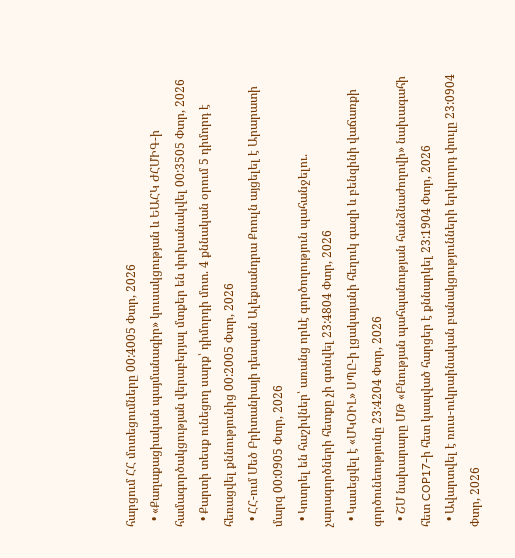հարցում ՀՀ մոտեցումները 00:4005 Փտր, 2026
  • «Քաղաքացիական պայմանագիր» կուսակցության և ԵԱՀԿ ԺՀՄԻԳ-ի համագործակցության վերաբերյալ մտքեր են փոխանակվել 00:3505 Փտր, 2026
  • Քարտի տեսք ունեցող սարք՝ դիմորդի մոտ. 4 քննական օրում 5 դիմորդ է հեռացվել քննությունից 00:2005 Փտր, 2026
  • ՀՀ-ում Մեծ Բրիտանիայի դեսպան Ալեքսանդրա Քոուլն այցելել է Արարատի մարզ 00:0905 Փտր, 2026
  • Կոտրել են հաշիվներ՝ առանց որևէ գործողություն պահանջելու. չարագործների հետքը չի գտնվել 23:4804 Փտր, 2026
  • Կասեցվել է «ՄԿՕԻԼ» ՍՊԸ-ի լցակայանի հեղուկ գազի և բենզինի վաճառքի գործունեությունը 23:4204 Փտր, 2026
  • ՇՄ նախարարը ՄԹ «Բնության պահպանության հանձնաժողովի» նախագահի հետ COP17-ի հետ կապված հարցեր է քննարկել 23:1904 Փտր, 2026
  • Ավարտվել է ռուս-ուկրաինական բանակցությունների երկրորդ փուլը 23:0904 Փտր, 2026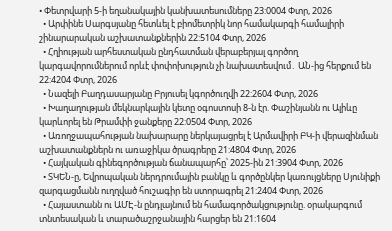• Փետրվարի 5-ի եղանակային կանխատեսումները 23:0004 Փտր, 2026
  • Արփինե Սարգսյանը հետևել է բիոմետրիկ նոր համակարգի համալիրի շինարարական աշխատանքներին 22:5104 Փտր, 2026
  • Հղիության արհեստական ընդհատման վերաբերյալ գործող կարգավորումներում որևէ փոփոխություն չի նախատեսվում․ ԱՆ-ից հերքում են 22:4204 Փտր, 2026
  • Նազելի Բաղդասարյանը Բրյուսել կգործուղվի 22:2604 Փտր, 2026
  • Խաղաղության մեկնարկային կետը օգոստոսի 8-ն էր. Փաշինյանն ու Ալիևը կարևորել են Թրամփի ջանքերը 22:0504 Փտր, 2026
  • Առողջապահության նախարարը ներկայացրել է Արմավիրի ԲԿ-ի վերազինման աշխատանքներն ու առաջիկա ծրագրերը 21:4804 Փտր, 2026
  • Հայկական գինեգործության ճանապարհը՝ 2025-ին 21:3904 Փտր, 2026
  • ՏԿԵՆ-ը, Եվրոպական ներդրումային բանկը և գործընկեր կառույցները Սյունիքի զարգացմանն ուղղված հուշագիր են ստորագրել 21:2404 Փտր, 2026
  • Հայաստանն ու ԱՄԷ-ն ընդլայնում են համագործակցությունը. օրակարգում տնտեսական և տարածաշրջանային հարցեր են 21:1604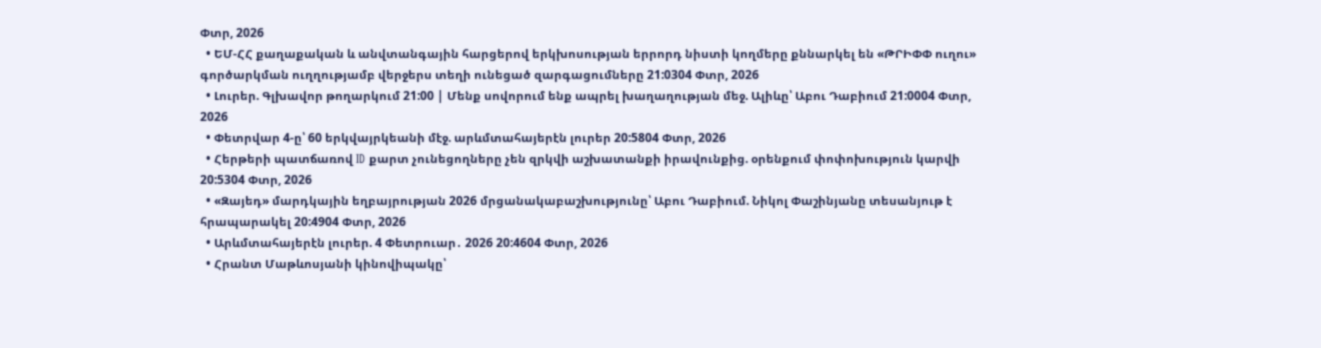Փտր, 2026
  • ԵՄ-ՀՀ քաղաքական և անվտանգային հարցերով երկխոսության երրորդ նիստի կողմերը քննարկել են «ԹՐԻՓՓ ուղու» գործարկման ուղղությամբ վերջերս տեղի ունեցած զարգացումները 21:0304 Փտր, 2026
  • Լուրեր. Գլխավոր թողարկում 21:00 | Մենք սովորում ենք ապրել խաղաղության մեջ. Ալիևը՝ Աբու Դաբիում 21:0004 Փտր, 2026
  • Փետրվար 4-ը՝ 60 երկվայրկեանի մէջ. արևմտահայերէն լուրեր 20:5804 Փտր, 2026
  • Հերթերի պատճառով ID քարտ չունեցողները չեն զրկվի աշխատանքի իրավունքից. օրենքում փոփոխություն կարվի 20:5304 Փտր, 2026
  • «Զայեդ» մարդկային եղբայրության 2026 մրցանակաբաշխությունը՝ Աբու Դաբիում. Նիկոլ Փաշինյանը տեսանյութ է հրապարակել 20:4904 Փտր, 2026
  • Արևմտահայերէն լուրեր. 4 Փետրուար․ 2026 20:4604 Փտր, 2026
  • Հրանտ Մաթևոսյանի կինովիպակը՝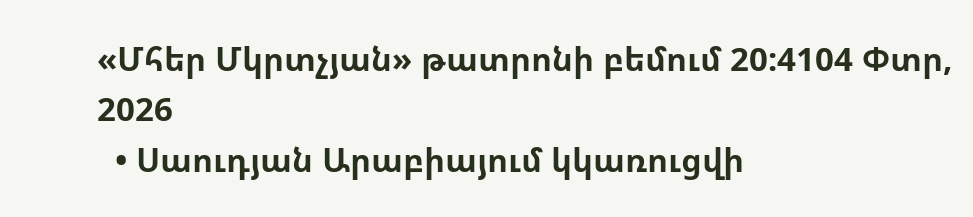«Մհեր Մկրտչյան» թատրոնի բեմում 20:4104 Փտր, 2026
  • Սաուդյան Արաբիայում կկառուցվի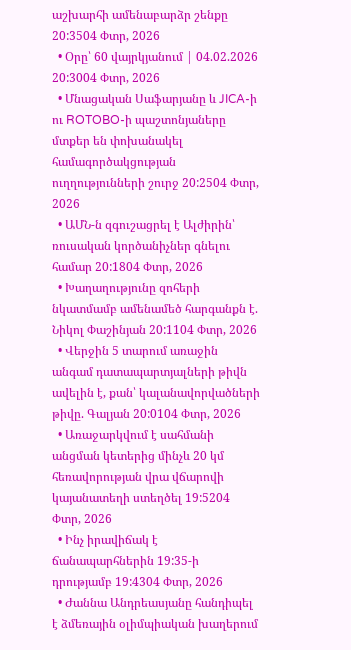աշխարհի ամենաբարձր շենքը 20:3504 Փտր, 2026
  • Օրը՝ 60 վայրկյանում | 04.02.2026 20:3004 Փտր, 2026
  • Մնացական Սաֆարյանը և JICA-ի ու ROTOBO-ի պաշտոնյաները մտքեր են փոխանակել համագործակցության ուղղությունների շուրջ 20:2504 Փտր, 2026
  • ԱՄՆ-ն զգուշացրել է Ալժիրին՝ ռուսական կործանիչներ գնելու համար 20:1804 Փտր, 2026
  • Խաղաղությունը զոհերի նկատմամբ ամենամեծ հարգանքն է. Նիկոլ Փաշինյան 20:1104 Փտր, 2026
  • Վերջին 5 տարում առաջին անգամ դատապարտյալների թիվն ավելին է, քան՝ կալանավորվածների թիվը. Գալյան 20:0104 Փտր, 2026
  • Առաջարկվում է սահմանի անցման կետերից մինչև 20 կմ հեռավորության վրա վճարովի կայանատեղի ստեղծել 19:5204 Փտր, 2026
  • Ինչ իրավիճակ է ճանապարհներին 19:35-ի դրությամբ 19:4304 Փտր, 2026
  • Ժաննա Անդրեասյանը հանդիպել է ձմեռային օլիմպիական խաղերում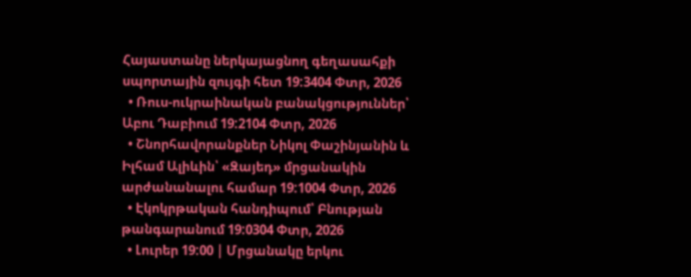Հայաստանը ներկայացնող գեղասահքի սպորտային զույգի հետ 19:3404 Փտր, 2026
  • Ռուս-ուկրաինական բանակցություններ՝ Աբու Դաբիում 19:2104 Փտր, 2026
  • Շնորհավորանքներ Նիկոլ Փաշինյանին և Իլհամ Ալիևին՝ «Զայեդ» մրցանակին արժանանալու համար 19:1004 Փտր, 2026
  • Էկոկրթական հանդիպում՝ Բնության թանգարանում 19:0304 Փտր, 2026
  • Լուրեր 19:00 | Մրցանակը երկու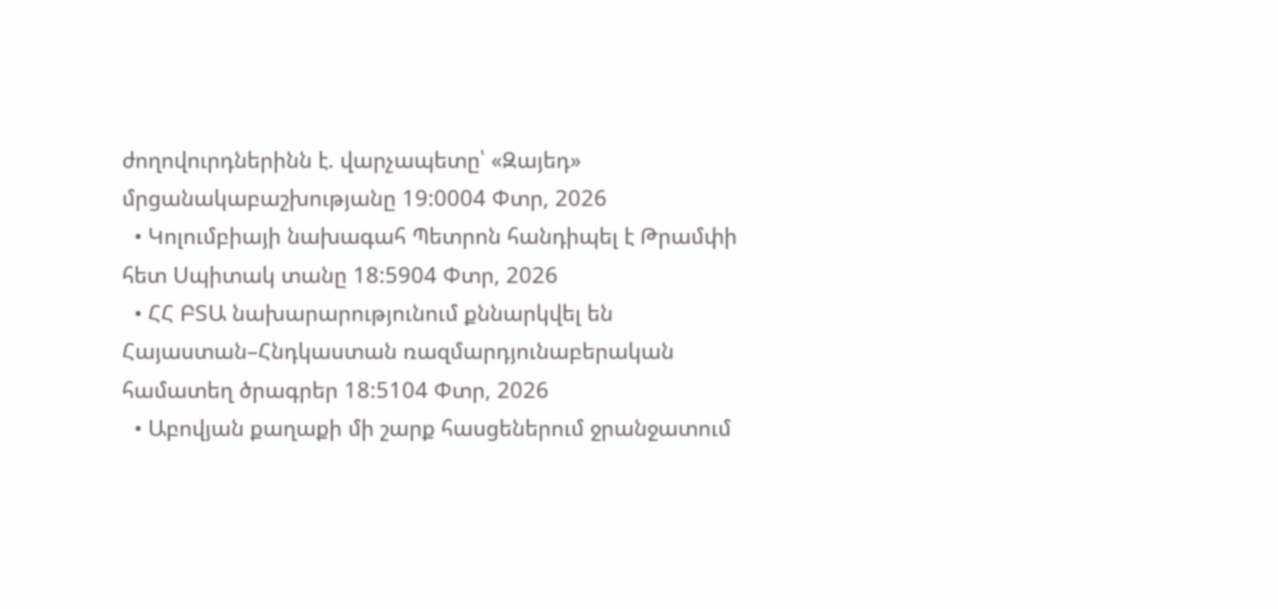ժողովուրդներինն է. վարչապետը՝ «Զայեդ» մրցանակաբաշխությանը 19:0004 Փտր, 2026
  • Կոլումբիայի նախագահ Պետրոն հանդիպել է Թրամփի հետ Սպիտակ տանը 18:5904 Փտր, 2026
  • ՀՀ ԲՏԱ նախարարությունում քննարկվել են Հայաստան–Հնդկաստան ռազմարդյունաբերական համատեղ ծրագրեր 18:5104 Փտր, 2026
  • Աբովյան քաղաքի մի շարք հասցեներում ջրանջատում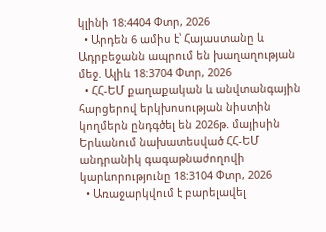կլինի 18:4404 Փտր, 2026
  • Արդեն 6 ամիս է՝ Հայաստանը և Ադրբեջանն ապրում են խաղաղության մեջ. Ալիև 18:3704 Փտր, 2026
  • ՀՀ-ԵՄ քաղաքական և անվտանգային հարցերով երկխոսության նիստին կողմերն ընդգծել են 2026թ. մայիսին Երևանում նախատեսված ՀՀ-ԵՄ անդրանիկ գագաթնաժողովի կարևորությունը 18:3104 Փտր, 2026
  • Առաջարկվում է բարելավել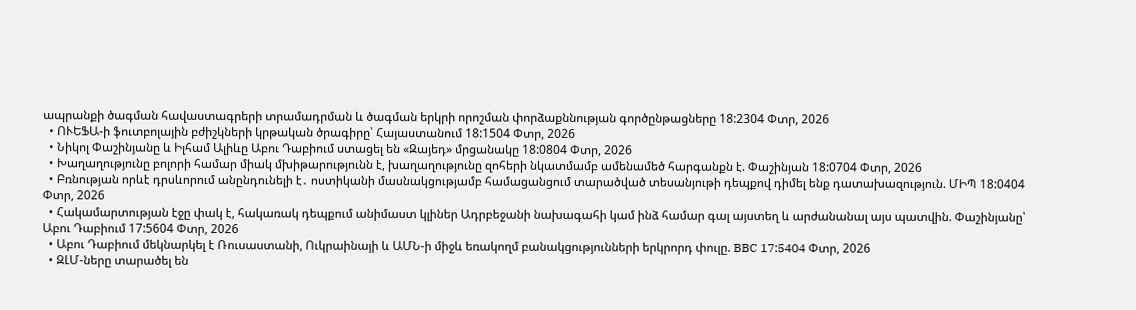ապրանքի ծագման հավաստագրերի տրամադրման և ծագման երկրի որոշման փորձաքննության գործընթացները 18:2304 Փտր, 2026
  • ՈՒԵՖԱ-ի ֆուտբոլային բժիշկների կրթական ծրագիրը՝ Հայաստանում 18:1504 Փտր, 2026
  • Նիկոլ Փաշինյանը և Իլհամ Ալիևը Աբու Դաբիում ստացել են «Զայեդ» մրցանակը 18:0804 Փտր, 2026
  • Խաղաղությունը բոլորի համար միակ մխիթարությունն է, խաղաղությունը զոհերի նկատմամբ ամենամեծ հարգանքն է. Փաշինյան 18:0704 Փտր, 2026
  • Բռնության որևէ դրսևորում անընդունելի է․ ոստիկանի մասնակցությամբ համացանցում տարածված տեսանյութի դեպքով դիմել ենք դատախազություն. ՄԻՊ 18:0404 Փտր, 2026
  • Հակամարտության էջը փակ է, հակառակ դեպքում անիմաստ կլիներ Ադրբեջանի նախագահի կամ ինձ համար գալ այստեղ և արժանանալ այս պատվին. Փաշինյանը՝ Աբու Դաբիում 17:5604 Փտր, 2026
  • Աբու Դաբիում մեկնարկել է Ռուսաստանի, Ուկրաինայի և ԱՄՆ-ի միջև եռակողմ բանակցությունների երկրորդ փուլը. BBC 17:5404 Փտր, 2026
  • ԶԼՄ-ները տարածել են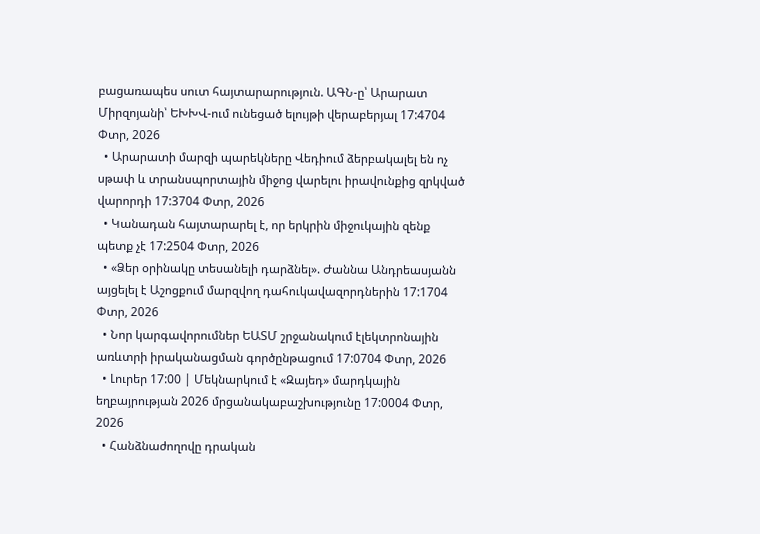բացառապես սուտ հայտարարություն. ԱԳՆ-ը՝ Արարատ Միրզոյանի՝ ԵԽԽՎ-ում ունեցած ելույթի վերաբերյալ 17:4704 Փտր, 2026
  • Արարատի մարզի պարեկները Վեդիում ձերբակալել են ոչ սթափ և տրանսպորտային միջոց վարելու իրավունքից զրկված վարորդի 17:3704 Փտր, 2026
  • Կանադան հայտարարել է, որ երկրին միջուկային զենք պետք չէ 17:2504 Փտր, 2026
  • «Ձեր օրինակը տեսանելի դարձնել». Ժաննա Անդրեասյանն այցելել է Աշոցքում մարզվող դահուկավազորդներին 17:1704 Փտր, 2026
  • Նոր կարգավորումներ ԵԱՏՄ շրջանակում էլեկտրոնային առևտրի իրականացման գործընթացում 17:0704 Փտր, 2026
  • Լուրեր 17:00 | Մեկնարկում է «Զայեդ» մարդկային եղբայրության 2026 մրցանակաբաշխությունը 17:0004 Փտր, 2026
  • Հանձնաժողովը դրական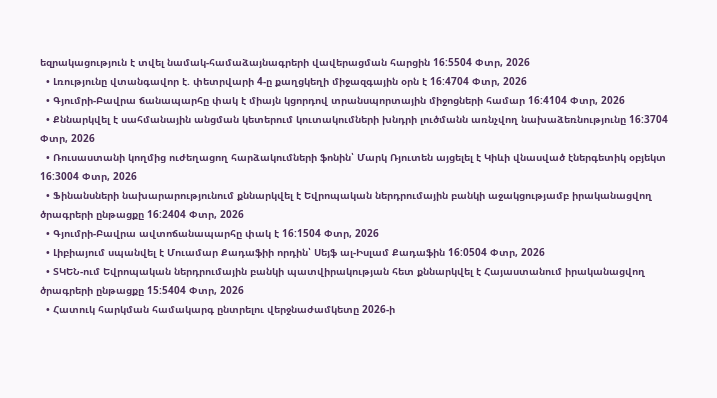եզրակացություն է տվել նամակ-համաձայնագրերի վավերացման հարցին 16:5504 Փտր, 2026
  • Լռությունը վտանգավոր է. փետրվարի 4-ը քաղցկեղի միջազգային օրն է 16:4704 Փտր, 2026
  • Գյումրի-Բավրա ճանապարհը փակ է միայն կցորդով տրանսպորտային միջոցների համար 16:4104 Փտր, 2026
  • Քննարկվել է սահմանային անցման կետերում կուտակումների խնդրի լուծմանն առնչվող նախաձեռնությունը 16:3704 Փտր, 2026
  • Ռուսաստանի կողմից ուժեղացող հարձակումների ֆոնին՝ Մարկ Ռյուտեն այցելել է Կիևի վնասված էներգետիկ օբյեկտ 16:3004 Փտր, 2026
  • Ֆինանսների նախարարությունում քննարկվել է Եվրոպական ներդրումային բանկի աջակցությամբ իրականացվող ծրագրերի ընթացքը 16:2404 Փտր, 2026
  • Գյումրի-Բավրա ավտոճանապարհը փակ է 16:1504 Փտր, 2026
  • Լիբիայում սպանվել է Մուամար Քադաֆիի որդին՝ Սեյֆ ալ-Իսլամ Քադաֆին 16:0504 Փտր, 2026
  • ՏԿԵՆ-ում Եվրոպական ներդրումային բանկի պատվիրակության հետ քննարկվել է Հայաստանում իրականացվող ծրագրերի ընթացքը 15:5404 Փտր, 2026
  • Հատուկ հարկման համակարգ ընտրելու վերջնաժամկետը 2026-ի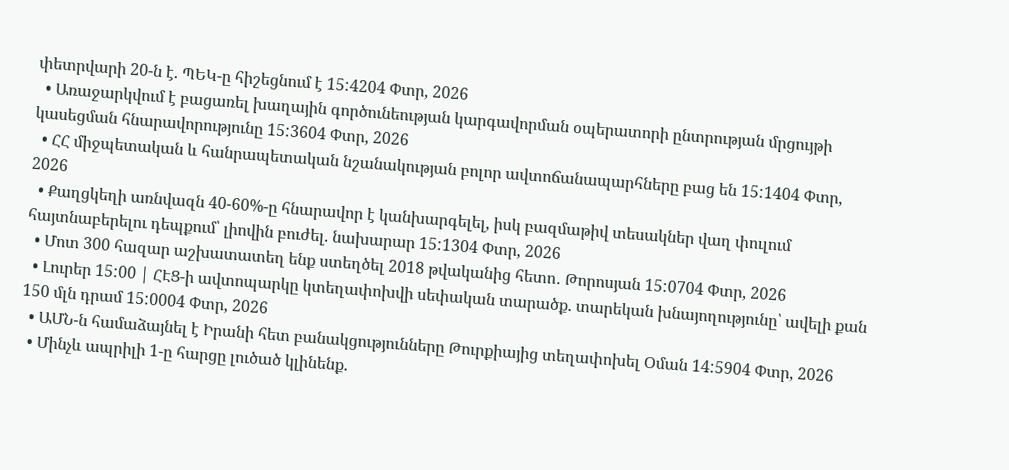փետրվարի 20-ն է. ՊԵԿ-ը հիշեցնում է 15:4204 Փտր, 2026
  • Առաջարկվում է բացառել խաղային գործունեության կարգավորման օպերատորի ընտրության մրցույթի կասեցման հնարավորությունը 15:3604 Փտր, 2026
  • ՀՀ միջպետական և հանրապետական նշանակության բոլոր ավտոճանապարհները բաց են 15:1404 Փտր, 2026
  • Քաղցկեղի առնվազն 40-60%-ը հնարավոր է կանխարգելել, իսկ բազմաթիվ տեսակներ վաղ փուլում հայտնաբերելու դեպքում՝ լիովին բուժել. նախարար 15:1304 Փտր, 2026
  • Մոտ 300 հազար աշխատատեղ ենք ստեղծել 2018 թվականից հետո․ Թորոսյան 15:0704 Փտր, 2026
  • Լուրեր 15:00 | ՀԷՑ-ի ավտոպարկը կտեղափոխվի սեփական տարածք. տարեկան խնայողությունը՝ ավելի քան 150 մլն դրամ 15:0004 Փտր, 2026
  • ԱՄՆ-ն համաձայնել է Իրանի հետ բանակցությունները Թուրքիայից տեղափոխել Օման 14:5904 Փտր, 2026
  • Մինչև ապրիլի 1-ը հարցը լուծած կլինենք.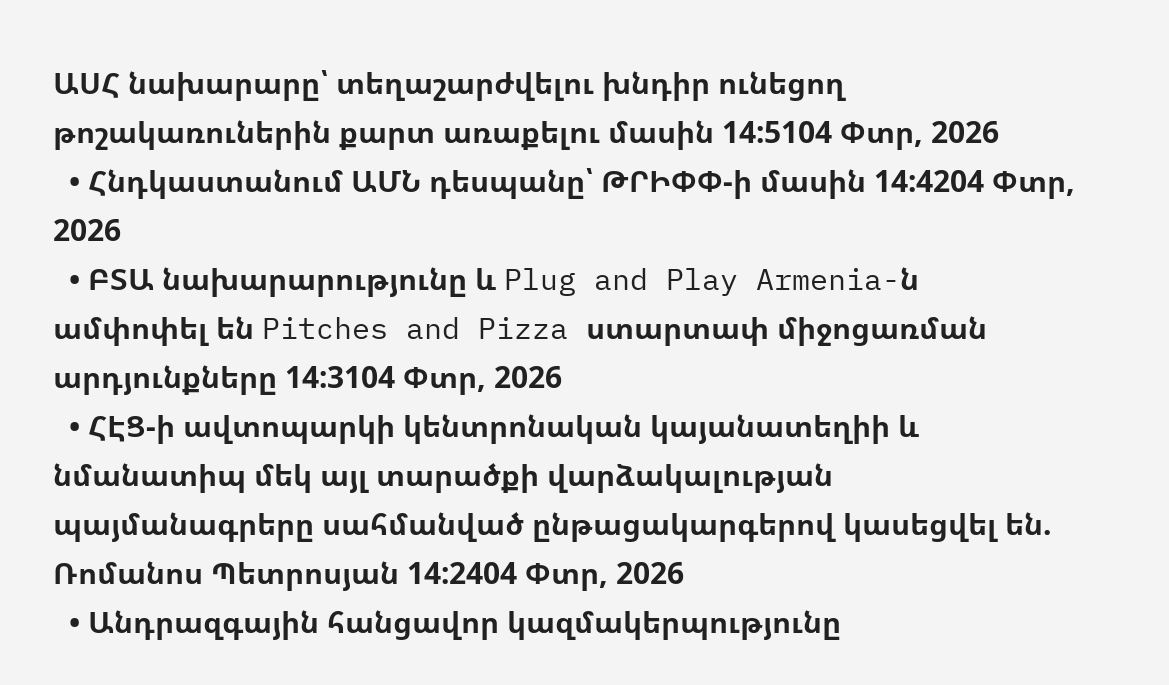ԱՍՀ նախարարը՝ տեղաշարժվելու խնդիր ունեցող թոշակառուներին քարտ առաքելու մասին 14:5104 Փտր, 2026
  • Հնդկաստանում ԱՄՆ դեսպանը՝ ԹՐԻՓՓ-ի մասին 14:4204 Փտր, 2026
  • ԲՏԱ նախարարությունը և Plug and Play Armenia-ն ամփոփել են Pitches and Pizza ստարտափ միջոցառման արդյունքները 14:3104 Փտր, 2026
  • ՀԷՑ-ի ավտոպարկի կենտրոնական կայանատեղիի և նմանատիպ մեկ այլ տարածքի վարձակալության պայմանագրերը սահմանված ընթացակարգերով կասեցվել են. Ռոմանոս Պետրոսյան 14:2404 Փտր, 2026
  • Անդրազգային հանցավոր կազմակերպությունը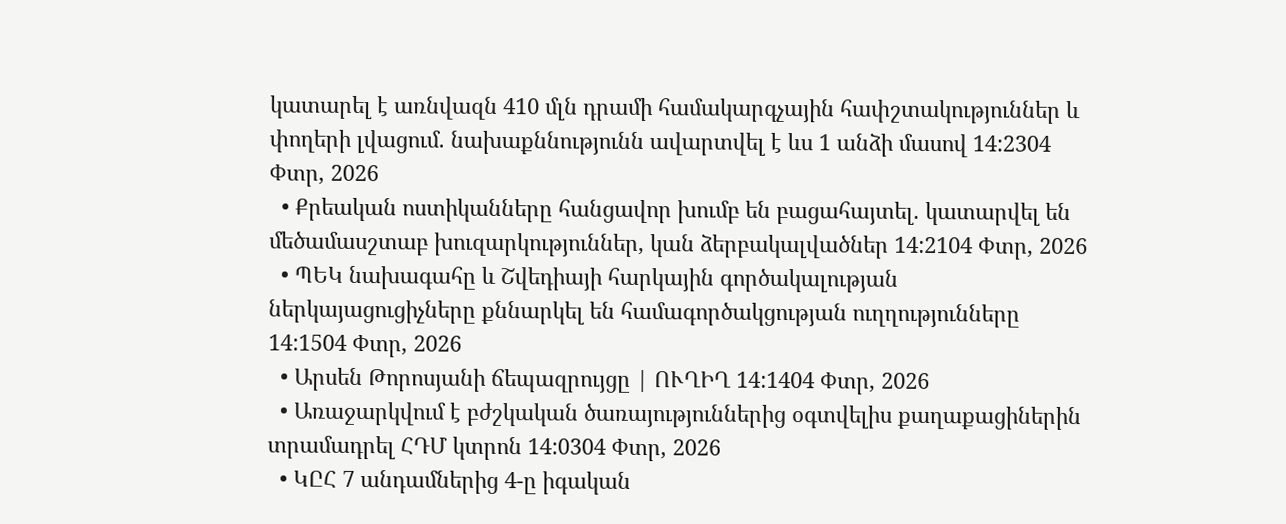կատարել է առնվազն 410 մլն դրամի համակարգչային հափշտակություններ և փողերի լվացում. նախաքննությունն ավարտվել է ևս 1 անձի մասով 14:2304 Փտր, 2026
  • Քրեական ոստիկանները հանցավոր խումբ են բացահայտել. կատարվել են մեծամասշտաբ խուզարկություններ, կան ձերբակալվածներ 14:2104 Փտր, 2026
  • ՊԵԿ նախագահը և Շվեդիայի հարկային գործակալության ներկայացուցիչները քննարկել են համագործակցության ուղղությունները 14:1504 Փտր, 2026
  • Արսեն Թորոսյանի ճեպազրույցը | ՈՒՂԻՂ 14:1404 Փտր, 2026
  • Առաջարկվում է բժշկական ծառայություններից օգտվելիս քաղաքացիներին տրամադրել ՀԴՄ կտրոն 14:0304 Փտր, 2026
  • ԿԸՀ 7 անդամներից 4-ը իգական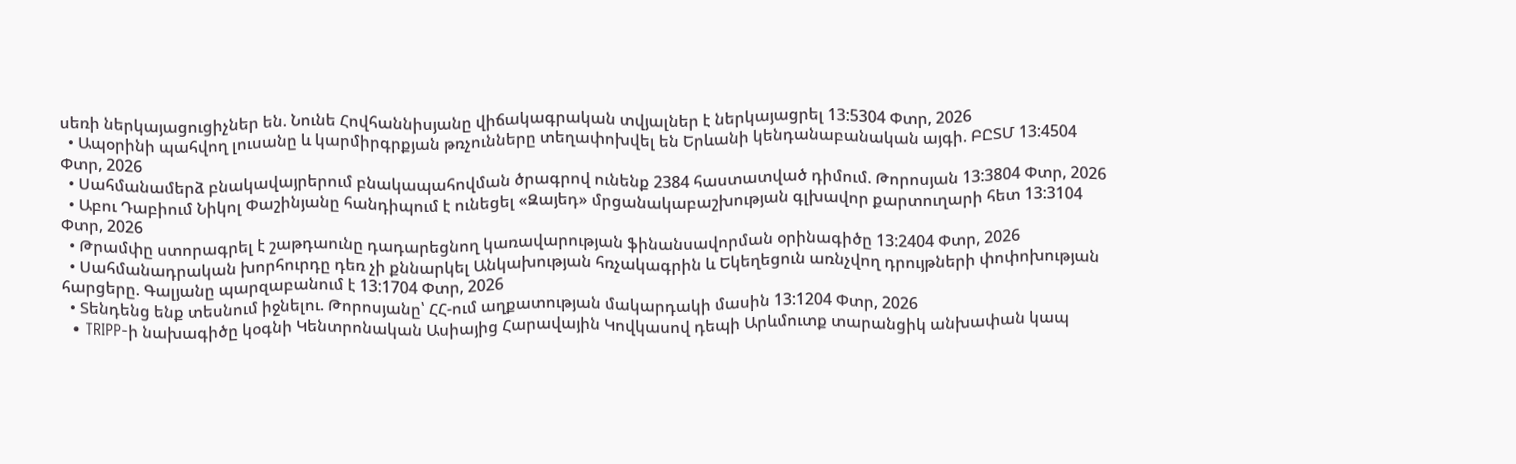սեռի ներկայացուցիչներ են. Նունե Հովհաննիսյանը վիճակագրական տվյալներ է ներկայացրել 13:5304 Փտր, 2026
  • Ապօրինի պահվող լուսանը և կարմիրգրքյան թռչունները տեղափոխվել են Երևանի կենդանաբանական այգի. ԲԸՏՄ 13:4504 Փտր, 2026
  • Սահմանամերձ բնակավայրերում բնակապահովման ծրագրով ունենք 2384 հաստատված դիմում. Թորոսյան 13:3804 Փտր, 2026
  • Աբու Դաբիում Նիկոլ Փաշինյանը հանդիպում է ունեցել «Զայեդ» մրցանակաբաշխության գլխավոր քարտուղարի հետ 13:3104 Փտր, 2026
  • Թրամփը ստորագրել է շաթդաունը դադարեցնող կառավարության ֆինանսավորման օրինագիծը 13:2404 Փտր, 2026
  • Սահմանադրական խորհուրդը դեռ չի քննարկել Անկախության հռչակագրին և Եկեղեցուն առնչվող դրույթների փոփոխության հարցերը. Գալյանը պարզաբանում է 13:1704 Փտր, 2026
  • Տենդենց ենք տեսնում իջնելու. Թորոսյանը՝ ՀՀ-ում աղքատության մակարդակի մասին 13:1204 Փտր, 2026
  • TRIPP-ի նախագիծը կօգնի Կենտրոնական Ասիայից Հարավային Կովկասով դեպի Արևմուտք տարանցիկ անխափան կապ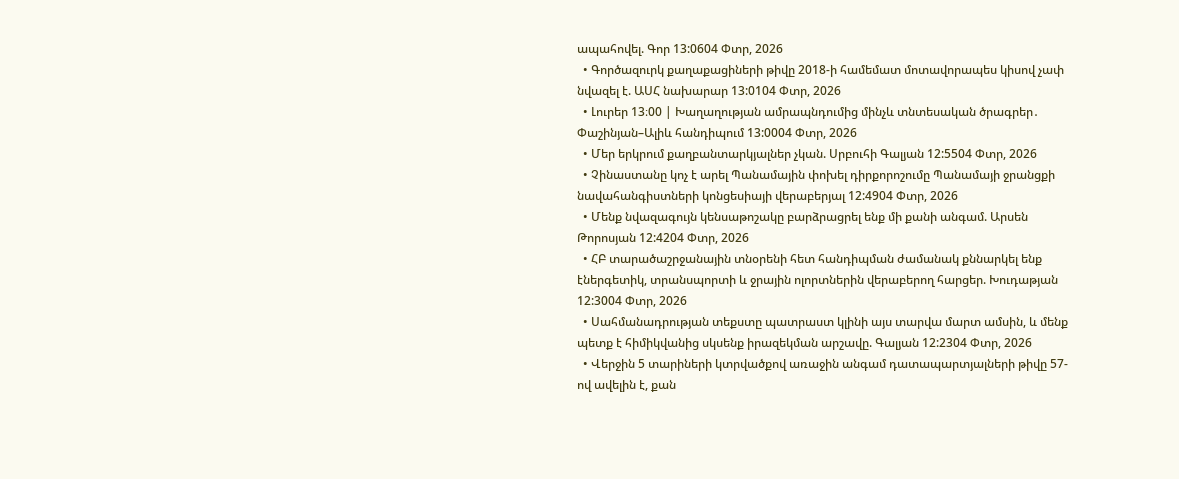ապահովել. Գոր 13:0604 Փտր, 2026
  • Գործազուրկ քաղաքացիների թիվը 2018-ի համեմատ մոտավորապես կիսով չափ նվազել է. ԱՍՀ նախարար 13:0104 Փտր, 2026
  • Լուրեր 13։00 | Խաղաղության ամրապնդումից մինչև տնտեսական ծրագրեր․ Փաշինյան–Ալիև հանդիպում 13:0004 Փտր, 2026
  • Մեր երկրում քաղբանտարկյալներ չկան. Սրբուհի Գալյան 12:5504 Փտր, 2026
  • Չինաստանը կոչ է արել Պանամային փոխել դիրքորոշումը Պանամայի ջրանցքի նավահանգիստների կոնցեսիայի վերաբերյալ 12:4904 Փտր, 2026
  • Մենք նվազագույն կենսաթոշակը բարձրացրել ենք մի քանի անգամ. Արսեն Թորոսյան 12:4204 Փտր, 2026
  • ՀԲ տարածաշրջանային տնօրենի հետ հանդիպման ժամանակ քննարկել ենք էներգետիկ, տրանսպորտի և ջրային ոլորտներին վերաբերող հարցեր. Խուդաթյան 12:3004 Փտր, 2026
  • Սահմանադրության տեքստը պատրաստ կլինի այս տարվա մարտ ամսին, և մենք պետք է հիմիկվանից սկսենք իրազեկման արշավը. Գալյան 12:2304 Փտր, 2026
  • Վերջին 5 տարիների կտրվածքով առաջին անգամ դատապարտյալների թիվը 57-ով ավելին է, քան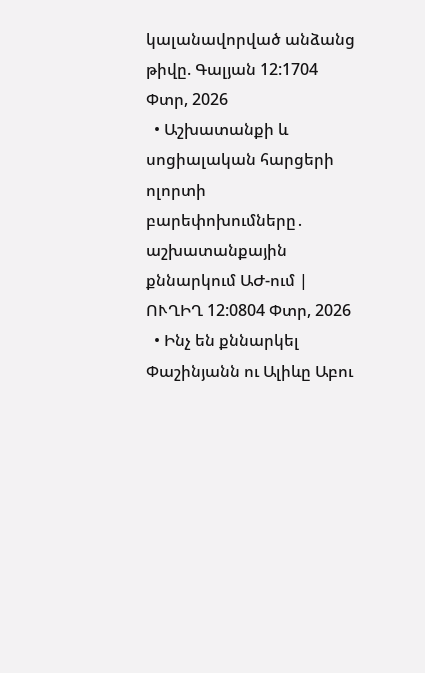կալանավորված անձանց թիվը. Գալյան 12:1704 Փտր, 2026
  • Աշխատանքի և սոցիալական հարցերի ոլորտի բարեփոխումները․ աշխատանքային քննարկում ԱԺ-ում | ՈՒՂԻՂ 12:0804 Փտր, 2026
  • Ինչ են քննարկել Փաշինյանն ու Ալիևը Աբու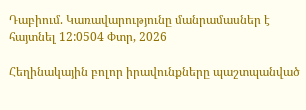Դաբիում. Կառավարությունը մանրամասներ է հայտնել 12:0504 Փտր, 2026

Հեղինակային բոլոր իրավունքները պաշտպանված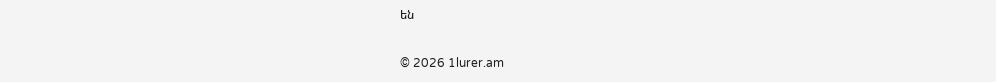են

© 2026 1lurer.am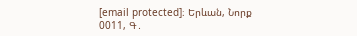[email protected]։ Երևան, Նորք 0011, Գ․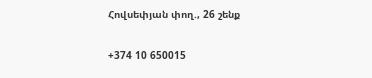Հովսեփյան փող., 26 շենք

+374 10 650015